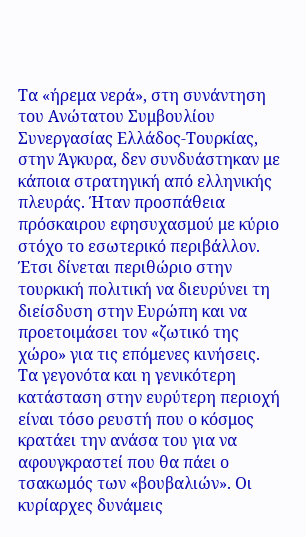Τα «ήρεμα νερά», στη συνάντηση του Ανώτατου Συμβουλίου Συνεργασίας Ελλάδος-Τουρκίας, στην Άγκυρα, δεν συνδυάστηκαν με κάποια στρατηγική από ελληνικής πλευράς. Ήταν προσπάθεια πρόσκαιρου εφησυχασμού με κύριο στόχο το εσωτερικό περιβάλλον. Έτσι δίνεται περιθώριο στην τουρκική πολιτική να διευρύνει τη διείσδυση στην Ευρώπη και να προετοιμάσει τον «ζωτικό της χώρο» για τις επόμενες κινήσεις.
Τα γεγονότα και η γενικότερη κατάσταση στην ευρύτερη περιοχή είναι τόσο ρευστή που ο κόσμος κρατάει την ανάσα του για να αφουγκραστεί που θα πάει ο τσακωμός των «βουβαλιών». Οι κυρίαρχες δυνάμεις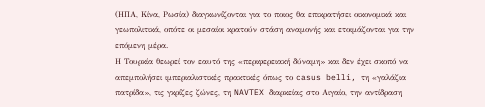(ΗΠΑ, Κίνα, Ρωσία) διαγκωνίζονται για το ποιος θα επικρατήσει οικονομικά και γεωπολιτικά, οπότε οι μεσαίοι κρατούν στάση αναμονής και ετοιμάζονται για την επόμενη μέρα.
Η Τουρκία θεωρεί τον εαυτό της «περιφερειακή δύναμη» και δεν έχει σκοπό να απεμπολήσει ιμπεριαλιστικές πρακτικές όπως το casus belli, τη «γαλάζια πατρίδα», τις γκρίζες ζώνες, τη NAVTEX διαρκείας στο Αιγαίο, την αντίδραση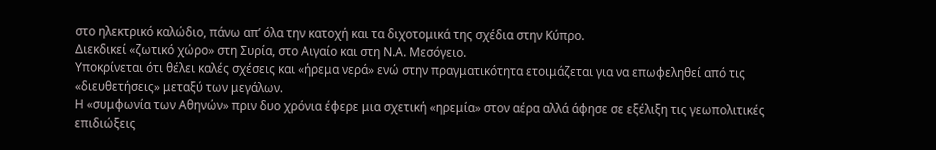στο ηλεκτρικό καλώδιο, πάνω απ’ όλα την κατοχή και τα διχοτομικά της σχέδια στην Κύπρο.
Διεκδικεί «ζωτικό χώρο» στη Συρία, στο Αιγαίο και στη Ν.Α. Μεσόγειο.
Υποκρίνεται ότι θέλει καλές σχέσεις και «ήρεμα νερά» ενώ στην πραγματικότητα ετοιμάζεται για να επωφεληθεί από τις «διευθετήσεις» μεταξύ των μεγάλων.
Η «συμφωνία των Αθηνών» πριν δυο χρόνια έφερε μια σχετική «ηρεμία» στον αέρα αλλά άφησε σε εξέλιξη τις γεωπολιτικές επιδιώξεις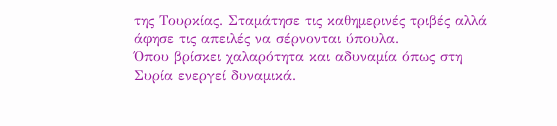της Τουρκίας. Σταμάτησε τις καθημερινές τριβές αλλά άφησε τις απειλές να σέρνονται ύπουλα.
Όπου βρίσκει χαλαρότητα και αδυναμία όπως στη Συρία ενεργεί δυναμικά.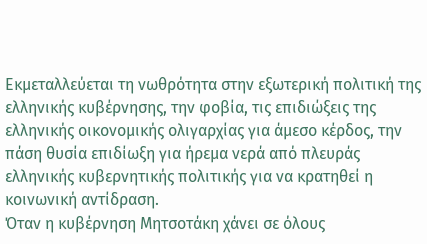Εκμεταλλεύεται τη νωθρότητα στην εξωτερική πολιτική της ελληνικής κυβέρνησης, την φοβία, τις επιδιώξεις της ελληνικής οικονομικής ολιγαρχίας για άμεσο κέρδος, την πάση θυσία επιδίωξη για ήρεμα νερά από πλευράς ελληνικής κυβερνητικής πολιτικής για να κρατηθεί η κοινωνική αντίδραση.
Όταν η κυβέρνηση Μητσοτάκη χάνει σε όλους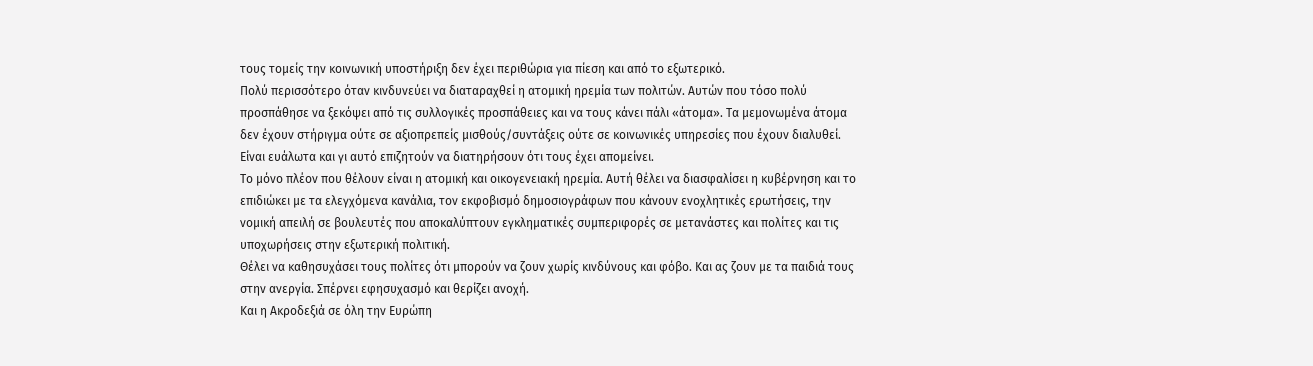τους τομείς την κοινωνική υποστήριξη δεν έχει περιθώρια για πίεση και από το εξωτερικό.
Πολύ περισσότερο όταν κινδυνεύει να διαταραχθεί η ατομική ηρεμία των πολιτών. Αυτών που τόσο πολύ προσπάθησε να ξεκόψει από τις συλλογικές προσπάθειες και να τους κάνει πάλι «άτομα». Τα μεμονωμένα άτομα δεν έχουν στήριγμα ούτε σε αξιοπρεπείς μισθούς/συντάξεις ούτε σε κοινωνικές υπηρεσίες που έχουν διαλυθεί. Είναι ευάλωτα και γι αυτό επιζητούν να διατηρήσουν ότι τους έχει απομείνει.
Το μόνο πλέον που θέλουν είναι η ατομική και οικογενειακή ηρεμία. Αυτή θέλει να διασφαλίσει η κυβέρνηση και το επιδιώκει με τα ελεγχόμενα κανάλια, τον εκφοβισμό δημοσιογράφων που κάνουν ενοχλητικές ερωτήσεις, την νομική απειλή σε βουλευτές που αποκαλύπτουν εγκληματικές συμπεριφορές σε μετανάστες και πολίτες και τις υποχωρήσεις στην εξωτερική πολιτική.
Θέλει να καθησυχάσει τους πολίτες ότι μπορούν να ζουν χωρίς κινδύνους και φόβο. Και ας ζουν με τα παιδιά τους στην ανεργία. Σπέρνει εφησυχασμό και θερίζει ανοχή.
Και η Ακροδεξιά σε όλη την Ευρώπη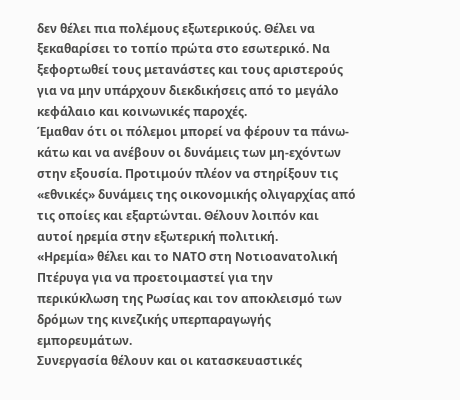δεν θέλει πια πολέμους εξωτερικούς. Θέλει να ξεκαθαρίσει το τοπίο πρώτα στο εσωτερικό. Να ξεφορτωθεί τους μετανάστες και τους αριστερούς για να μην υπάρχουν διεκδικήσεις από το μεγάλο κεφάλαιο και κοινωνικές παροχές.
Έμαθαν ότι οι πόλεμοι μπορεί να φέρουν τα πάνω-κάτω και να ανέβουν οι δυνάμεις των μη-εχόντων στην εξουσία. Προτιμούν πλέον να στηρίξουν τις «εθνικές» δυνάμεις της οικονομικής ολιγαρχίας από τις οποίες και εξαρτώνται. Θέλουν λοιπόν και αυτοί ηρεμία στην εξωτερική πολιτική.
«Ηρεμία» θέλει και το ΝΑΤΟ στη Νοτιοανατολική Πτέρυγα για να προετοιμαστεί για την περικύκλωση της Ρωσίας και τον αποκλεισμό των δρόμων της κινεζικής υπερπαραγωγής εμπορευμάτων.
Συνεργασία θέλουν και οι κατασκευαστικές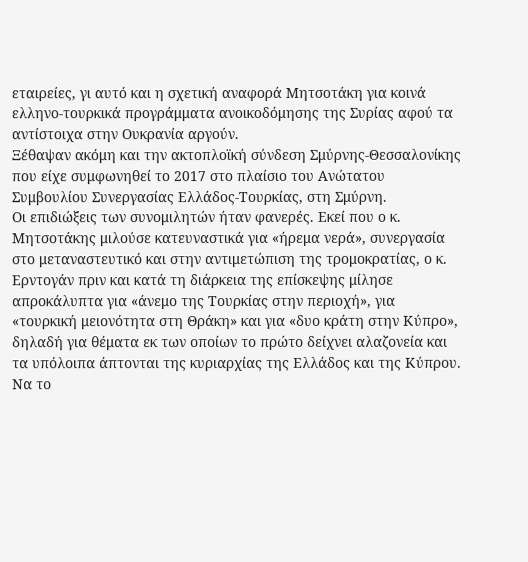εταιρείες, γι αυτό και η σχετική αναφορά Μητσοτάκη για κοινά ελληνο-τουρκικά προγράμματα ανοικοδόμησης της Συρίας αφού τα αντίστοιχα στην Ουκρανία αργούν.
Ξέθαψαν ακόμη και την ακτοπλοϊκή σύνδεση Σμύρνης-Θεσσαλονίκης που είχε συμφωνηθεί το 2017 στο πλαίσιο του Ανώτατου Συμβουλίου Συνεργασίας Ελλάδος-Τουρκίας, στη Σμύρνη.
Οι επιδιώξεις των συνομιλητών ήταν φανερές. Εκεί που ο κ. Μητσοτάκης μιλούσε κατευναστικά για «ήρεμα νερά», συνεργασία στο μεταναστευτικό και στην αντιμετώπιση της τρομοκρατίας, ο κ. Ερντογάν πριν και κατά τη διάρκεια της επίσκεψης μίλησε απροκάλυπτα για «άνεμο της Τουρκίας στην περιοχή», για «τουρκική μειονότητα στη Θράκη» και για «δυο κράτη στην Κύπρο», δηλαδή για θέματα εκ των οποίων το πρώτο δείχνει αλαζονεία και τα υπόλοιπα άπτονται της κυριαρχίας της Ελλάδος και της Κύπρου.
Να το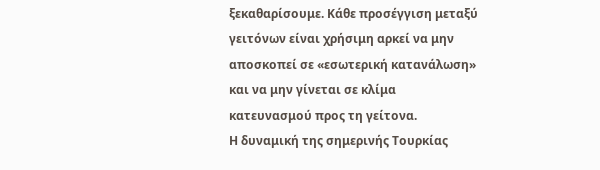ξεκαθαρίσουμε. Κάθε προσέγγιση μεταξύ γειτόνων είναι χρήσιμη αρκεί να μην αποσκοπεί σε «εσωτερική κατανάλωση» και να μην γίνεται σε κλίμα κατευνασμού προς τη γείτονα.
Η δυναμική της σημερινής Τουρκίας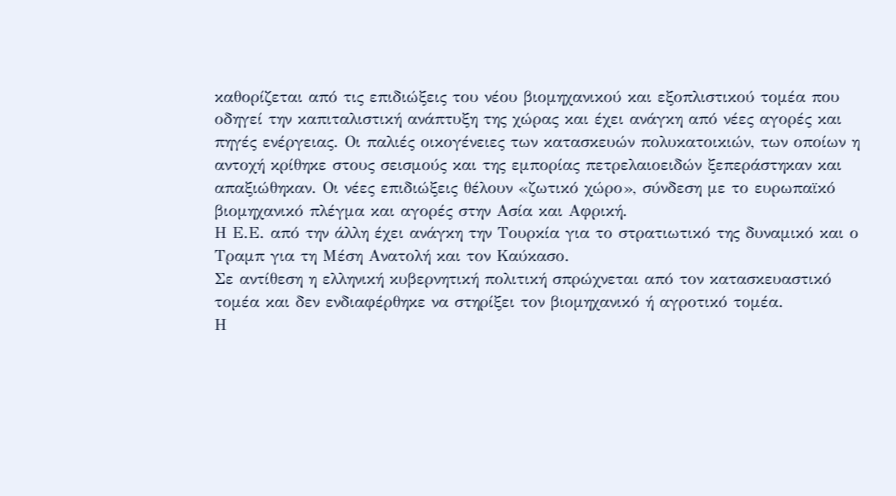καθορίζεται από τις επιδιώξεις του νέου βιομηχανικού και εξοπλιστικού τομέα που οδηγεί την καπιταλιστική ανάπτυξη της χώρας και έχει ανάγκη από νέες αγορές και πηγές ενέργειας. Οι παλιές οικογένειες των κατασκευών πολυκατοικιών, των οποίων η αντοχή κρίθηκε στους σεισμούς και της εμπορίας πετρελαιοειδών ξεπεράστηκαν και απαξιώθηκαν. Οι νέες επιδιώξεις θέλουν «ζωτικό χώρο», σύνδεση με το ευρωπαϊκό βιομηχανικό πλέγμα και αγορές στην Ασία και Αφρική.
Η Ε.Ε. από την άλλη έχει ανάγκη την Τουρκία για το στρατιωτικό της δυναμικό και ο Τραμπ για τη Μέση Ανατολή και τον Καύκασο.
Σε αντίθεση η ελληνική κυβερνητική πολιτική σπρώχνεται από τον κατασκευαστικό τομέα και δεν ενδιαφέρθηκε να στηρίξει τον βιομηχανικό ή αγροτικό τομέα.
Η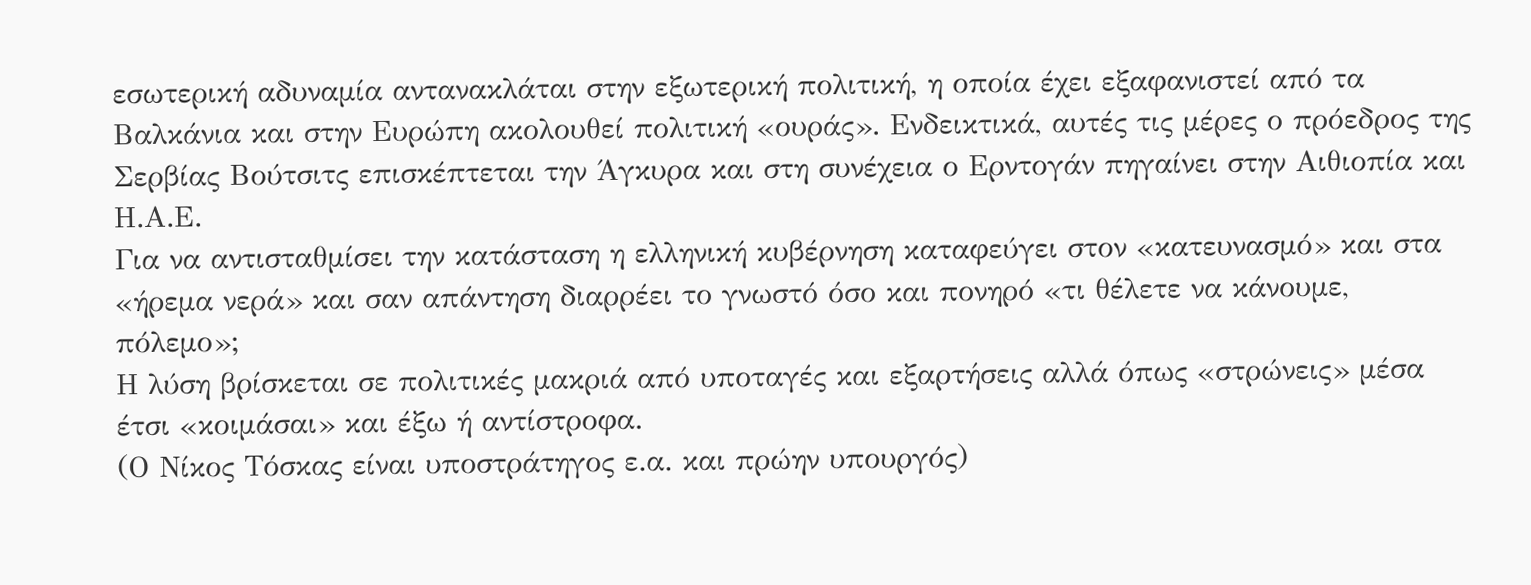εσωτερική αδυναμία αντανακλάται στην εξωτερική πολιτική, η οποία έχει εξαφανιστεί από τα Βαλκάνια και στην Ευρώπη ακολουθεί πολιτική «ουράς». Ενδεικτικά, αυτές τις μέρες ο πρόεδρος της Σερβίας Βούτσιτς επισκέπτεται την Άγκυρα και στη συνέχεια ο Ερντογάν πηγαίνει στην Αιθιοπία και Η.Α.Ε.
Για να αντισταθμίσει την κατάσταση η ελληνική κυβέρνηση καταφεύγει στον «κατευνασμό» και στα «ήρεμα νερά» και σαν απάντηση διαρρέει το γνωστό όσο και πονηρό «τι θέλετε να κάνουμε, πόλεμο»;
Η λύση βρίσκεται σε πολιτικές μακριά από υποταγές και εξαρτήσεις αλλά όπως «στρώνεις» μέσα έτσι «κοιμάσαι» και έξω ή αντίστροφα.
(Ο Νίκος Τόσκας είναι υποστράτηγος ε.α. και πρώην υπουργός)